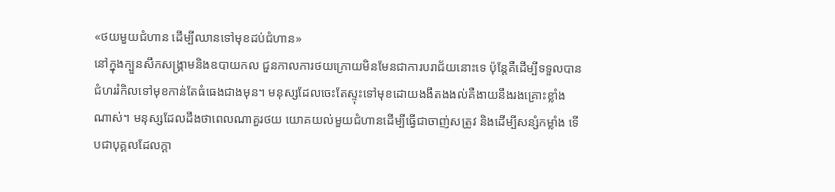«ថយមួយជំហាន ដើម្បីឈានទៅមុខដប់ជំហាន»
នៅក្នុងក្បួនសឹកសង្គ្រាមនិងឧបាយកល ជួនកាលការថយក្រោយមិនមែនជាការបរាជ័យនោះទេ ប៉ុន្តែគឺដើម្បីទទួលបានជំហររំកិលទៅមុខកាន់តែធំធេងជាងមុន។ មនុស្សដែលចេះតែស្ទុះទៅមុខដោយងងឹតងងល់គឺងាយនឹងរងគ្រោះខ្លាំងណាស់។ មនុស្សដែលដឹងថាពេលណាគួរថយ យោគយល់មួយជំហានដើម្បីធ្វើជាចាញ់សត្រូវ និងដើម្បីសន្សំកម្លាំង ទើបជាបុគ្គលដែលក្ដា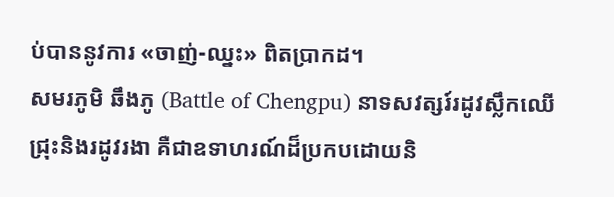ប់បាននូវការ «ចាញ់-ឈ្នះ» ពិតប្រាកដ។
សមរភូមិ ឆឹងភូ (Battle of Chengpu) នាទសវត្សរ៍រដូវស្លឹកឈើជ្រុះនិងរដូវរងា គឺជាឧទាហរណ៍ដ៏ប្រកបដោយនិ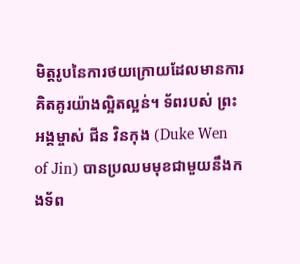មិត្តរូបនៃការថយក្រោយដែលមានការគិតគូរយ៉ាងល្អិតល្អន់។ ទ័ពរបស់ ព្រះអង្គម្ចាស់ ជីន វិនកុង (Duke Wen of Jin) បានប្រឈមមុខជាមួយនឹងកងទ័ព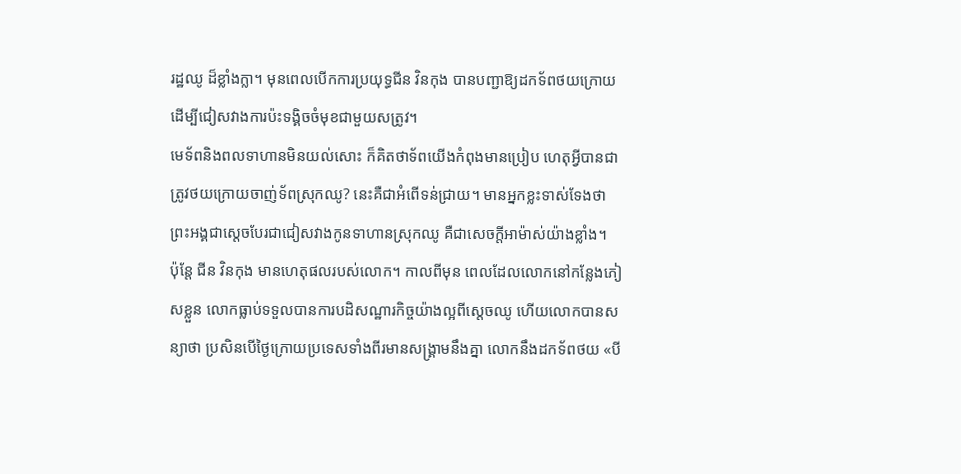រដ្ឋឈូ ដ៏ខ្លាំងក្លា។ មុនពេលបើកការប្រយុទ្ធជីន វិនកុង បានបញ្ជាឱ្យដកទ័ពថយក្រោយ ដើម្បីជៀសវាងការប៉ះទង្គិចចំមុខជាមួយសត្រូវ។
មេទ័ពនិងពលទាហានមិនយល់សោះ ក៏គិតថាទ័ពយើងកំពុងមានប្រៀប ហេតុអ្វីបានជាត្រូវថយក្រោយចាញ់ទ័ពស្រុកឈូ? នេះគឺជាអំពើទន់ជ្រាយ។ មានអ្នកខ្លះទាស់ទែងថា ព្រះអង្គជាស្ដេចបែរជាជៀសវាងកូនទាហានស្រុកឈូ គឺជាសេចក្តីអាម៉ាស់យ៉ាងខ្លាំង។
ប៉ុន្តែ ជីន វិនកុង មានហេតុផលរបស់លោក។ កាលពីមុន ពេលដែលលោកនៅកន្លែងភៀសខ្លួន លោកធ្លាប់ទទួលបានការបដិសណ្ឋារកិច្ចយ៉ាងល្អពីស្តេចឈូ ហើយលោកបានសន្យាថា ប្រសិនបើថ្ងៃក្រោយប្រទេសទាំងពីរមានសង្គ្រាមនឹងគ្នា លោកនឹងដកទ័ពថយ «បី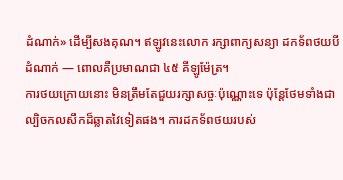ដំណាក់» ដើម្បីសងគុណ។ ឥឡូវនេះលោក រក្សាពាក្យសន្យា ដកទ័ពថយបីដំណាក់ — ពោលគឺប្រមាណជា ៤៥ គីឡូម៉ែត្រ។
ការថយក្រោយនោះ មិនត្រឹមតែជួយរក្សាសច្ចៈប៉ុណ្ណោះទេ ប៉ុន្តែថែមទាំងជាល្បិចកលសឹកដ៏ឆ្លាតវៃទៀតផង។ ការដកទ័ពថយរបស់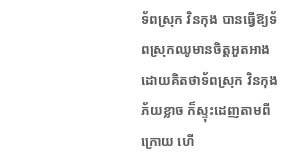ទ័ពស្រុក វិនកុង បានធ្វើឱ្យទ័ពស្រុកឈូមានចិត្តអួតអាង ដោយគិតថាទ័ពស្រុក វិនកុងភ័យខ្លាច ក៏ស្ទុះដេញតាមពីក្រោយ ហើ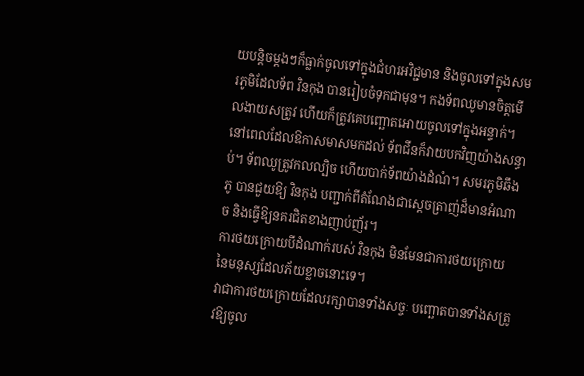យបន្តិចម្តងៗក៏ធ្លាក់ចូលទៅក្នុងជំហរអវិជ្ជមាន និងចូលទៅក្នុងសមរភូមិដែលទ័ព វិនកុង បានរៀបចំទុកជាមុន។ កងទ័ពឈូមានចិត្តមើលងាយសត្រូវ ហើយក៏ត្រូវគេបញ្ឆោតអោយចូលទៅក្នុងអន្ទាក់។
នៅពេលដែលឱកាសមាសមកដល់ ទ័ពជីនក៏វាយបកវិញយ៉ាងសន្ធាប់។ ទ័ពឈូត្រូវកលល្បិច ហើយបាក់ទ័ពយ៉ាងដំណំ។ សមរភូមិឆឹងភូ បានជួយឱ្យ វិនកុង បញ្ជាក់ពីតំណែងជាស្ដេចត្រាញ់ដ៏មានអំណាច និងធ្វើឱ្យនគរជិតខាងញាប់ញ័រ។
ការថយក្រោយបីដំណាក់របស់ វិនកុង មិនមែនជាការថយក្រោយនៃមនុស្សដែលភ័យខ្លាចនោះទេ។
វាជាការថយក្រោយដែលរក្សាបានទាំងសច្ចៈ បញ្ឆោតបានទាំងសត្រូវឱ្យចូល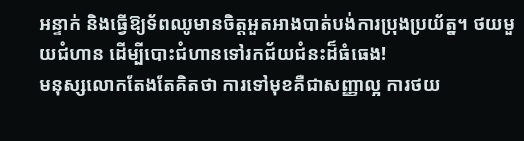អន្ទាក់ និងធ្វើឱ្យទ័ពឈូមានចិត្តអួតអាងបាត់បង់ការប្រុងប្រយ័ត្ន។ ថយមួយជំហាន ដើម្បីបោះជំហានទៅរកជ័យជំនះដ៏ធំធេង!
មនុស្សលោកតែងតែគិតថា ការទៅមុខគឺជាសញ្ញាល្អ ការថយ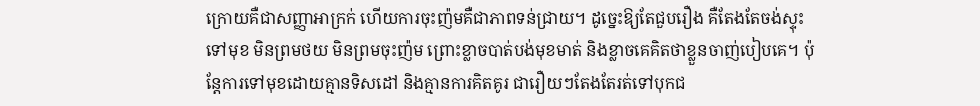ក្រោយគឺជាសញ្ញាអាក្រក់ ហើយការចុះញ៉មគឺជាភាពទន់ជ្រាយ។ ដូច្នេះឱ្យតែជួបរឿង គឺតែងតែចង់ស្ទុះទៅមុខ មិនព្រមថយ មិនព្រមចុះញ៉ម ព្រោះខ្លាចបាត់បង់មុខមាត់ និងខ្លាចគេគិតថាខ្លួនចាញ់បៀបគេ។ ប៉ុន្តែការទៅមុខដោយគ្មានទិសដៅ និងគ្មានការគិតគូរ ជារឿយៗតែងតែរត់ទៅបុកជ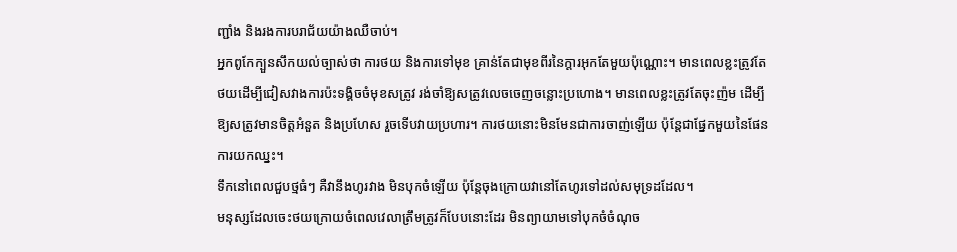ញ្ជាំង និងរងការបរាជ័យយ៉ាងឈឺចាប់។
អ្នកពូកែក្បួនសឹកយល់ច្បាស់ថា ការថយ និងការទៅមុខ គ្រាន់តែជាមុខពីរនៃក្ដារអុកតែមួយប៉ុណ្ណោះ។ មានពេលខ្លះត្រូវតែថយដើម្បីជៀសវាងការប៉ះទង្គិចចំមុខសត្រូវ រង់ចាំឱ្យសត្រូវលេចចេញចន្លោះប្រហោង។ មានពេលខ្លះត្រូវតែចុះញ៉ម ដើម្បីឱ្យសត្រូវមានចិត្តអំនួត និងប្រហែស រួចទើបវាយប្រហារ។ ការថយនោះមិនមែនជាការចាញ់ឡើយ ប៉ុន្តែជាផ្នែកមួយនៃផែនការយកឈ្នះ។
ទឹកនៅពេលជួបថ្មធំៗ គឺវានឹងហូរវាង មិនបុកចំឡើយ ប៉ុន្តែចុងក្រោយវានៅតែហូរទៅដល់សមុទ្រដដែល។
មនុស្សដែលចេះថយក្រោយចំពេលវេលាត្រឹមត្រូវក៏បែបនោះដែរ មិនព្យាយាមទៅបុកចំចំណុច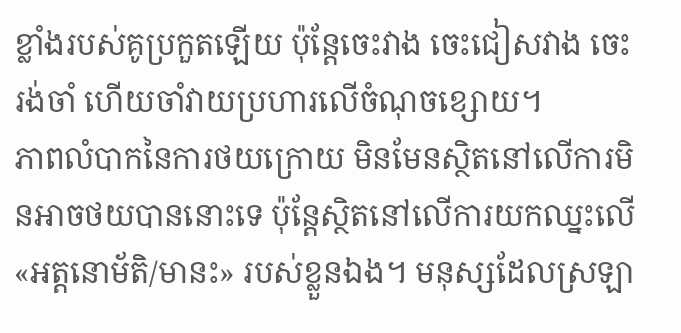ខ្លាំងរបស់គូប្រកួតឡើយ ប៉ុន្តែចេះវាង ចេះជៀសវាង ចេះរង់ចាំ ហើយចាំវាយប្រហារលើចំណុចខ្សោយ។
ភាពលំបាកនៃការថយក្រោយ មិនមែនស្ថិតនៅលើការមិនអាចថយបាននោះទេ ប៉ុន្តែស្ថិតនៅលើការយកឈ្នះលើ «អត្តនោម័តិ/មានះ» របស់ខ្លួនឯង។ មនុស្សដែលស្រឡា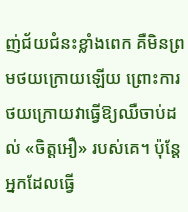ញ់ជ័យជំនះខ្លាំងពេក គឺមិនព្រមថយក្រោយឡើយ ព្រោះការថយក្រោយវាធ្វើឱ្យឈឺចាប់ដល់ «ចិត្ដអឿ» របស់គេ។ ប៉ុន្តែអ្នកដែលធ្វើ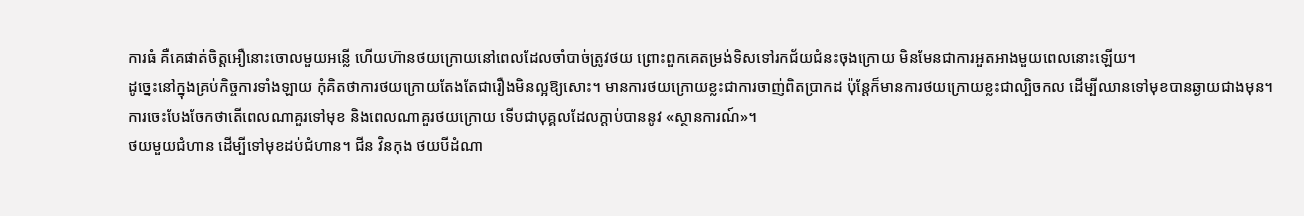ការធំ គឺគេផាត់ចិត្ដអឿនោះចោលមួយអន្លើ ហើយហ៊ានថយក្រោយនៅពេលដែលចាំបាច់ត្រូវថយ ព្រោះពួកគេតម្រង់ទិសទៅរកជ័យជំនះចុងក្រោយ មិនមែនជាការអួតអាងមួយពេលនោះឡើយ។
ដូច្នេះនៅក្នុងគ្រប់កិច្ចការទាំងឡាយ កុំគិតថាការថយក្រោយតែងតែជារឿងមិនល្អឱ្យសោះ។ មានការថយក្រោយខ្លះជាការចាញ់ពិតប្រាកដ ប៉ុន្តែក៏មានការថយក្រោយខ្លះជាល្បិចកល ដើម្បីឈានទៅមុខបានឆ្ងាយជាងមុន។
ការចេះបែងចែកថាតើពេលណាគួរទៅមុខ និងពេលណាគួរថយក្រោយ ទើបជាបុគ្គលដែលក្ដាប់បាននូវ «ស្ថានការណ៍»។
ថយមួយជំហាន ដើម្បីទៅមុខដប់ជំហាន។ ជីន វិនកុង ថយបីដំណា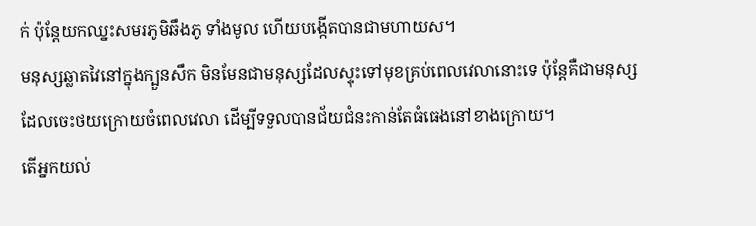ក់ ប៉ុន្តែយកឈ្នះសមរភូមិឆឹងភូ ទាំងមូល ហើយបង្កើតបានជាមហាយស។
មនុស្សឆ្លាតវៃនៅក្នុងក្បួនសឹក មិនមែនជាមនុស្សដែលស្ទុះទៅមុខគ្រប់ពេលវេលានោះទេ ប៉ុន្តែគឺជាមនុស្សដែលចេះថយក្រោយចំពេលវេលា ដើម្បីទទួលបានជ័យជំនះកាន់តែធំធេងនៅខាងក្រោយ។
តើអ្នកយល់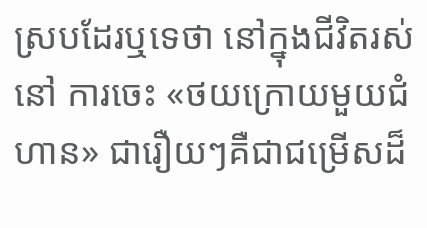ស្របដែរឬទេថា នៅក្នុងជីវិតរស់នៅ ការចេះ «ថយក្រោយមួយជំហាន» ជារឿយៗគឺជាជម្រើសដ៏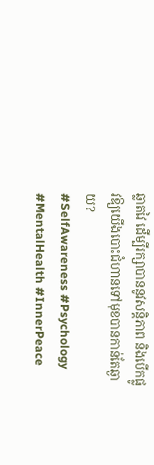ឆ្លាតវៃ ដើម្បីរក្សាបាននូវសន្តិភាព និងបើកផ្លូវឱ្យយើងបោះជំហានទៅមុខបានកាន់តែឆ្ងាយ?
#SelfAwareness #Psychology #MentalHealth #InnerPeace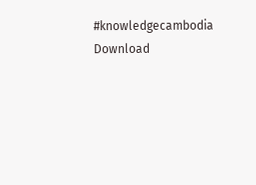#knowledgecambodia
Download